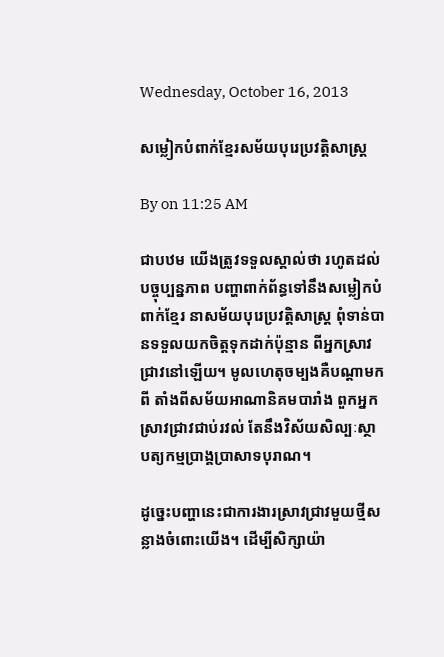Wednesday, October 16, 2013

សម្លៀកបំពាក់ខ្មែរសម័យបុរេប្រវត្តិសាស្ត្រ

By on 11:25 AM

ជាបឋម យើងត្រូវទទួលស្គាល់ថា រហូតដល់បច្ចុប្បន្នភាព បញ្ហាពាក់ព័ន្ធទៅនឹងសម្លៀកបំពាក់ខ្មែរ នាសម័យបុរេប្រវត្តិសាស្ត្រ ពុំទាន់បានទទួលយកចិត្តទុកដាក់ប៉ុន្មាន ពីអ្នកស្រាវជ្រាវនៅឡើយ។ មូលហេតុចម្បងគឺបណ្តាមកពី តាំងពីសម័យអាណានិគមបារាំង ពួកអ្នកស្រាវជ្រាវជាប់រវល់ តែនឹងវិស័យសិល្បៈស្ថាបត្យកម្មប្រាង្គប្រាសាទបុរាណ។

ដូច្នេះបញ្ហានេះជាការងារស្រាវជ្រាវមួយថ្មីសន្លាងចំពោះយើង។ ដើម្បីសិក្សាយ៉ា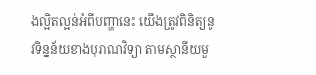ងល្អិតល្អន់អំពីបញ្ហានេះ យើងត្រូវពិនិត្យនូវទិន្នន័យខាងបុរាណវិទ្យា តាមស្ថានីយមួ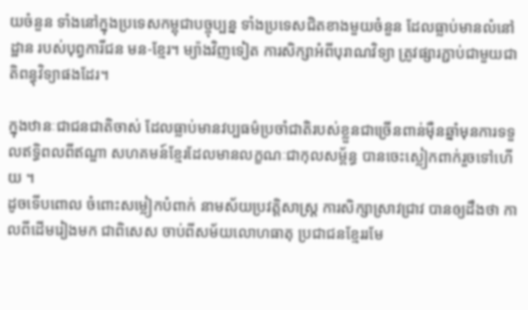យចំនួន ទាំងនៅក្នុងប្រទេសកម្ពុជាបច្ចុប្បន្ន ទាំងប្រទេសជិតខាងមួយចំនួន ដែលធ្លាប់មានលំនៅដ្ឋាន របស់បុព្វការីជន មន-ខ្មែរ។ ម្យ៉ាងវិញទៀត ការសិក្សាអំពីបុរាណវិទ្យា ត្រូវផ្សារភ្ជាប់ជាមួយជាតិពន្ធុវិទ្យាផងដែរ។

ក្នុងឋានៈជាជនជាតិចាស់ ដែលធ្លាប់មានវប្បធម៌ប្រចាំជាតិរបស់ខ្លួនជាច្រើនពាន់ម៉ឺនឆ្នាំមុនការទទួលឥទ្ធិពលពីឥណ្ឌា សហគមន៍ខ្មែរដែលមានលក្ខណៈជាកុលសម្ព័ន្ធ បានចេះស្លៀកពាក់រួចទៅហើយ ។
ដូចទើបពោល ចំពោះសម្លៀកបំពាក់ នាមស័យប្រវត្តិសាស្ត្រ ការសិក្សាស្រាវជ្រាវ បានឲ្យដឹងថា កាលពីដើមរៀងមក ជាពិសេស ចាប់ពីសម័យលោហធាតុ ប្រជាជនខ្មែររមែ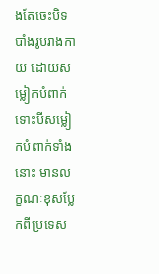ងតែចេះបិទបាំងរូបរាងកាយ ដោយសម្លៀកបំពាក់ ទោះបីសម្លៀកបំពាក់ទាំងនោះ មានលក្ខណៈខុសប្លែកពីប្រទេស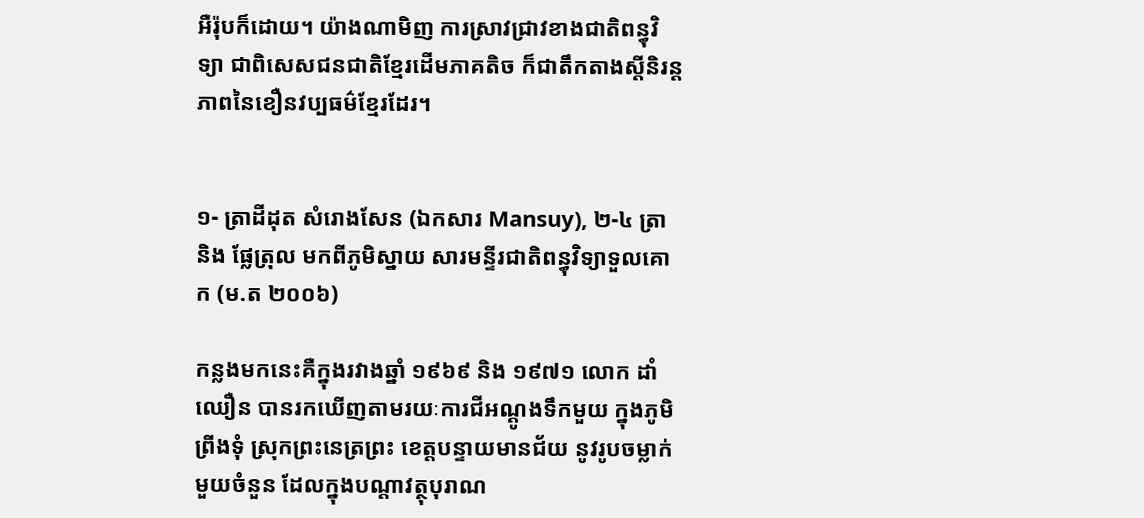អឺរ៉ុបក៏ដោយ។ យ៉ាងណាមិញ ការស្រាវជ្រាវខាងជាតិពន្ធុវិទ្យា ជាពិសេសជនជាតិខ្មែរដើមភាគតិច ក៏ជាតឹកតាងស្តីនិរន្តភាពនៃខឿនវប្បធម៌ខ្មែរដែរ។


១- ត្រាដីដុត សំរោងសែន (ឯកសារ Mansuy), ២-៤ ត្រា និង ផ្លែត្រុល មកពីភូមិស្នាយ សារមន្ទីរជាតិពន្ធុវិទ្យាទួលគោក (ម.ត ២០០៦)

កន្លងមកនេះគឺក្នុងរវាងឆ្នាំ ១៩៦៩ និង ១៩៧១ លោក ដាំឈឿន បានរកឃើញតាមរយៈការជីអណ្តូងទឹកមួយ ក្នុងភូមិព្រីងទុំ ស្រុកព្រះនេត្រព្រះ ខេត្តបន្ទាយមានជ័យ នូវរូបចម្លាក់មួយចំនួន ដែលក្នុងបណ្តាវត្ថុបុរាណ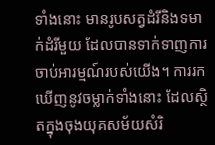ទាំងនោះ មានរូបសត្វដំរីនិងទមាក់ដំរីមួយ ដែលបានទាក់ទាញការចាប់អារម្មណ៍របស់យើង។ ការរកឃើញនូវចម្លាក់ទាំងនោះ ដែលស្ថិតក្នុងចុងយុគសម័យសំរិ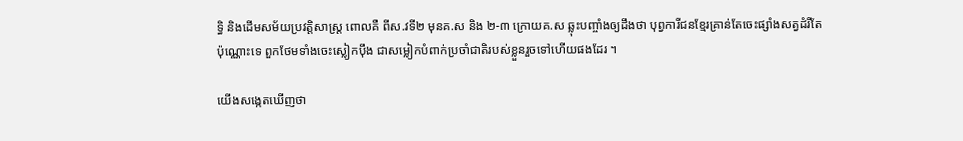ទ្ធិ និងដើមសម័យប្រវត្តិសាស្ត្រ ពោលគឺ ពីស.វទី២ មុនគ.ស និង ២-៣ ក្រោយគ.ស ឆ្លុះបញ្ចាំងឲ្យដឹងថា បុព្វការីជនខ្មែរគ្រាន់តែចេះផ្សាំងសត្វដំរីតែប៉ុណ្ណោះទេ ពួកថែមទាំងចេះស្លៀកប៉ឹង ជាសម្លៀកបំពាក់ប្រចាំជាតិរបស់ខ្លួនរួចទៅហើយផងដែរ ។

យើងសង្កេតឃើញថា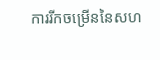ការរីកចម្រើននៃសហ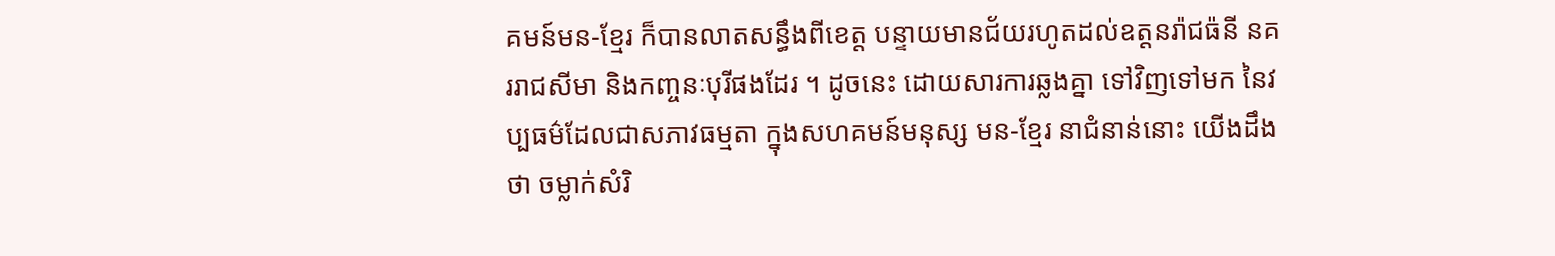គមន៍មន-ខ្មែរ ក៏បានលាតសន្ធឹងពីខេត្ត បន្ទាយមានជ័យរហូតដល់ឧត្តនរ៉ាជធ៉នី នគររាជសីមា និងកញ្ចនៈបុរីផងដែរ ។ ដូចនេះ ដោយសារការឆ្លងគ្នា ទៅវិញទៅមក នៃវប្បធម៌ដែលជាសភាវធម្មតា ក្នុងសហគមន៍មនុស្ស មន-ខ្មែរ នាជំនាន់នោះ យើងដឹងថា ចម្លាក់សំរិ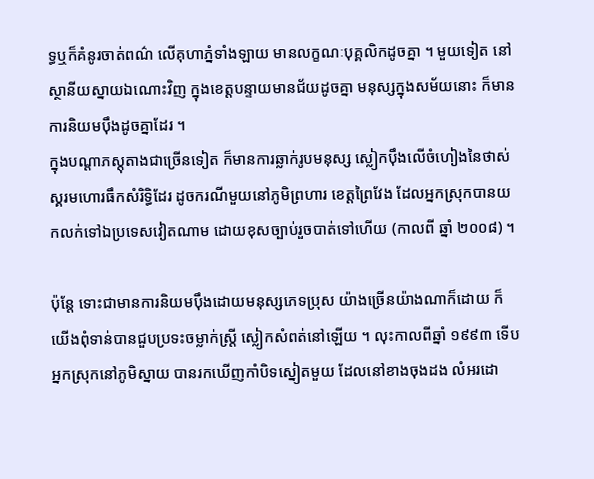ទ្ធឬក៏គំនូរចាត់ពណ៌ លើគុហាភ្នំទាំងឡាយ មានលក្ខណៈបុគ្គលិកដូចគ្នា ។ មួយទៀត នៅស្ថានីយស្នាយឯណោះវិញ ក្នុងខេត្តបន្ទាយមានជ័យដូចគ្នា មនុស្សក្នុងសម័យនោះ ក៏មានការនិយមប៉ឹងដូចគ្នាដែរ ។
ក្នុងបណ្តាភស្តុតាងជាច្រើនទៀត ក៏មានការឆ្លាក់រូបមនុស្ស ស្លៀកប៉ឹងលើចំហៀងនៃថាស់ស្គរមហោរធឹកសំរិទ្ធិដែរ ដូចករណីមួយនៅភូមិព្រហារ ខេត្តព្រៃវែង ដែលអ្នកស្រុកបានយកលក់ទៅឯប្រទេសវៀតណាម ដោយខុសច្បាប់រួចបាត់ទៅហើយ (កាលពី ឆ្នាំ ២០០៨) ។

ប៉ុន្តែ ទោះជាមានការនិយមប៉ឹងដោយមនុស្សភេទប្រុស យ៉ាងច្រើនយ៉ាងណាក៏ដោយ ក៏យើងពុំទាន់បានជួបប្រទះចម្លាក់ស្ត្រី ស្លៀកសំពត់នៅឡើយ ។ លុះកាលពីឆ្នាំ ១៩៩៣ ទើបអ្នកស្រុកនៅភូមិស្នាយ បានរកឃើញកាំបិទស្នៀតមួយ ដែលនៅខាងចុងដង លំអរដោ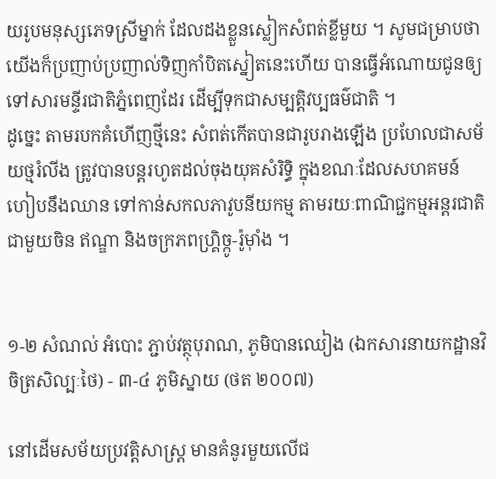យរូបមនុស្សភេទស្រីម្នាក់ ដែលដងខ្លួនស្លៀកសំពត់ខ្លីមួយ ។ សូមជម្រាបថា យើងក៏ប្រញាប់ប្រញាល់ទិញកាំបិតស្នៀតនេះហើយ បានធ្វើអំណោយជូនឲ្យទៅសារមន្ទីរជាតិភ្នំពេញដែរ ដើម្បីទុកជាសម្បត្តិវប្បធម៌ជាតិ ។
ដូច្នេះ តាមរបកគំហើញថ្មីនេះ សំពត់កើតបានជារូបរាងឡើង ប្រហែលជាសម័យថ្មរំលីង ត្រូវបានបន្តរហូតដល់ចុងយុគសំរិទ្ធិ ក្នុងខណៈដែលសហគមន៍ហៀបនឹងឈាន ទៅកាន់សកលភាវូបនីយកម្ម តាមរយៈពាណិជ្ជកម្មអន្តរជាតិ ជាមួយចិន ឥណ្ឌា និងចក្រភពហ្គ្រិច្កូ-រ៉ូម៉ាំង ។


១-២ សំណល់ អំបោះ ភ្ជាប់វត្ថុបុរាណ, ភូមិបានឈៀង (ឯកសារនាយកដ្ឋានវិចិត្រសិល្បៈថៃ) - ៣-៤ ភូមិស្នាយ (ថត ២០០៧)

នៅដើមសម័យប្រវត្តិសាស្ត្រ មានគំនូរមួយលើជ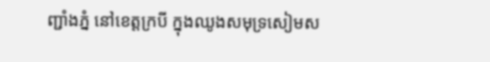ញ្ជាំងភ្នំ នៅខេត្តក្របី ក្នុងឈូងសមុទ្រសៀមស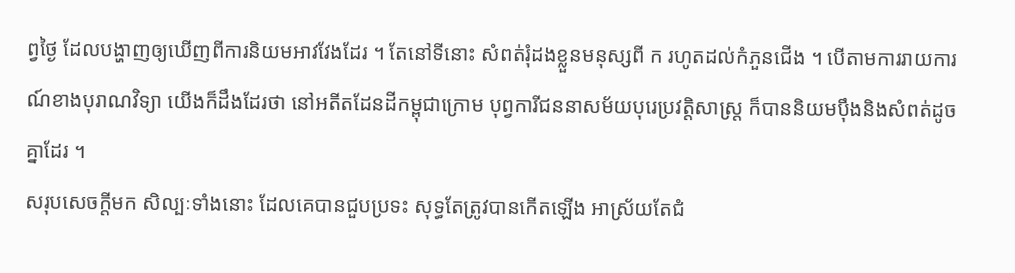ព្វថ្ងៃ ដែលបង្ហាញឲ្យឃើញពីការនិយមអាវវែងដែរ ។ តែនៅទីនោះ សំពត់រុំដងខ្លួនមនុស្សពី ក រហូតដល់កំភួនជើង ។ បើតាមការរាយការណ៍ខាងបុរាណវិទ្យា យើងក៏ដឹងដែរថា នៅអតីតដែនដីកម្ពុជាក្រោម បុព្វការីជននាសម័យបុរេប្រវត្តិសាស្ត្រ ក៏បាននិយមប៉ឹងនិងសំពត់ដូចគ្នាដែរ ។
សរុបសេចក្តីមក សិល្បៈទាំងនោះ ដែលគេបានជួបប្រទះ សុទ្ធតែត្រូវបានកើតឡើង អាស្រ័យតែជំ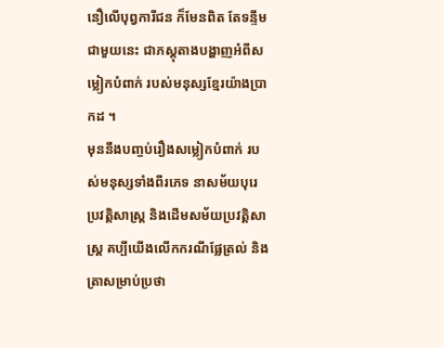នឿលើបុព្វការីជន ក៏មែនពិត តែទន្ទឹមជាមួយនេះ ជាភស្តុតាងបង្ហាញអំពីសម្លៀកបំពាក់ របស់មនុស្សខ្មែរយ៉ាងប្រាកដ ។
មុននឹងបញ្ចប់រឿងសម្លៀកបំពាក់ របស់មនុស្សទាំងពីរភេទ នាសម័យបុរេប្រវត្តិសាស្ត្រ និងដើមសម័យប្រវត្តិសាស្ត្រ គប្បីយើងលើកករណីផ្លែត្រល់ និងត្រាសម្រាប់ប្រថា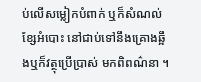ប់លើសម្លៀកបំពាក់ ឬក៏សំណល់ខ្សែអំបោះ នៅជាប់ទៅនឹងគ្រោងឆ្អឹងឬក៏វត្ថុប្រើប្រាស់ មកពិពណ៌នា ។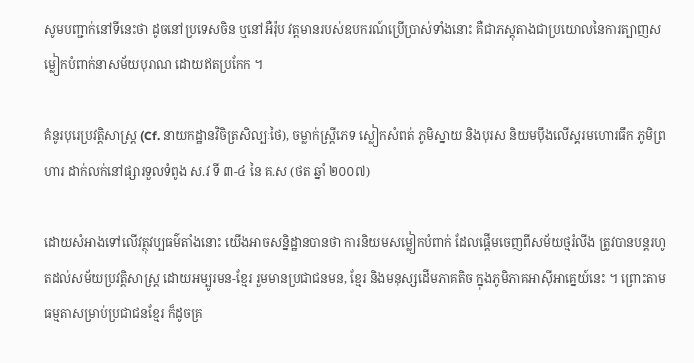សូមបញ្ជាក់នៅទីនេះថា ដូចនៅប្រទេសចិន ឬនៅអឺរ៉ុប វត្តមានរបស់ឧបករណ៍ប្រើប្រាស់ទាំងនោះ គឺជាភស្តុតាងជាប្រយោលនៃការត្បាញសម្លៀកបំពាក់នាសម័យបុរាណ ដោយឥតប្រកែក ។

គំនូរបុរេប្រវត្តិសាស្ត្រ (Cf. នាយកដ្ឋានវិចិត្រសិល្បៈថៃ), ចម្លាក់ស្ត្រីភេទ ស្លៀកសំពត់ ភូមិស្នាយ និងបុរស និយមប៉ឹងលើស្គរមហោរធឹក ភូមិព្រហារ ដាក់លក់នៅផ្សារទួលទំពូង ស.វ ទី ៣-៤ នៃ គ.ស (ថត ឆ្នាំ ២០០៧)

ដោយសំអាងទៅលើវត្ថុវប្បធម៌តាំងនោះ យើងអាចសន្និដ្ឋានបានថា ការនិយមសម្លៀកបំពាក់ ដែលផ្តើមចេញពីសម័យថ្មរំលីង ត្រូវបានបន្តរហូតដល់សម័យប្រវត្តិសាស្ត្រ ដោយអម្បូរមន-ខ្មែរ រួមមានប្រជាជនមន, ខ្មែរ និងមនុស្សដើមភាគតិច ក្នុងភូមិភាគអាស៊ីអាគ្នេយ៍នេះ ។ ព្រោះតាមធម្មតាសម្រាប់ប្រជាជនខ្មែរ ក៏ដូចគ្រ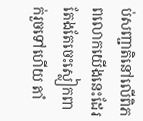ប់សញ្ជាតិនៅលើពិភពលោកយើងនេះដែរ តែងតែចេះស្លៀកពាក់រួចទៅហើយ តាំ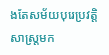ងតែសម័យបុរេប្រវត្តិសាស្ត្រមក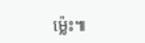ម្ល៉េះ៕